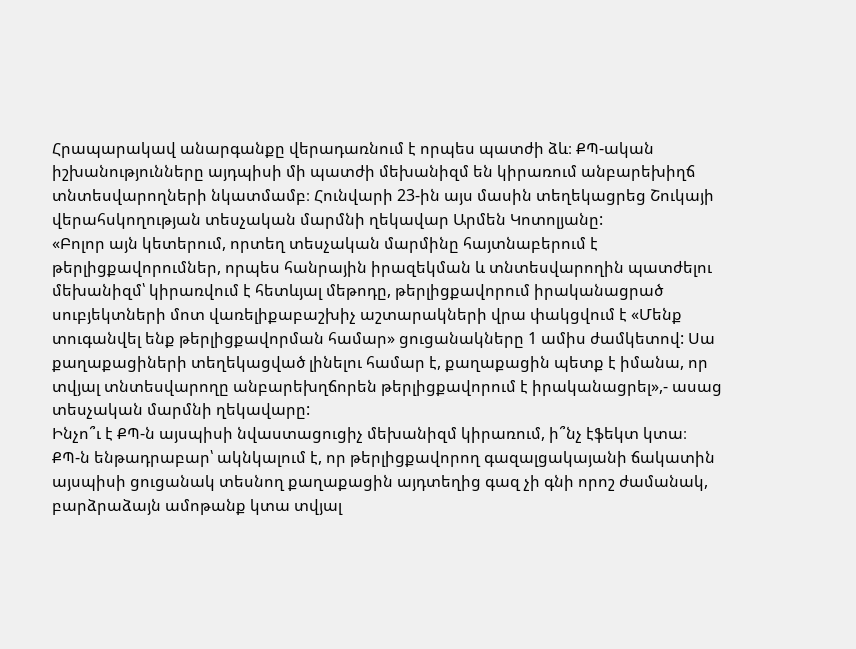Հրապարակավ անարգանքը վերադառնում է որպես պատժի ձև։ ՔՊ-ական իշխանությունները այդպիսի մի պատժի մեխանիզմ են կիրառում անբարեխիղճ տնտեսվարողների նկատմամբ։ Հունվարի 23-ին այս մասին տեղեկացրեց Շուկայի վերահսկողության տեսչական մարմնի ղեկավար Արմեն Կոտոլյանը:
«Բոլոր այն կետերում, որտեղ տեսչական մարմինը հայտնաբերում է թերլիցքավորումներ, որպես հանրային իրազեկման և տնտեսվարողին պատժելու մեխանիզմ՝ կիրառվում է հետևյալ մեթոդը, թերլիցքավորում իրականացրած սուբյեկտների մոտ վառելիքաբաշխիչ աշտարակների վրա փակցվում է «Մենք տուգանվել ենք թերլիցքավորման համար» ցուցանակները 1 ամիս ժամկետով: Սա քաղաքացիների տեղեկացված լինելու համար է, քաղաքացին պետք է իմանա, որ տվյալ տնտեսվարողը անբարեխղճորեն թերլիցքավորում է իրականացրել»,- ասաց տեսչական մարմնի ղեկավարը:
Ինչո՞ւ է ՔՊ-ն այսպիսի նվաստացուցիչ մեխանիզմ կիրառում, ի՞նչ էֆեկտ կտա։
ՔՊ-ն ենթադրաբար՝ ակնկալում է, որ թերլիցքավորող գազալցակայանի ճակատին այսպիսի ցուցանակ տեսնող քաղաքացին այդտեղից գազ չի գնի որոշ ժամանակ, բարձրաձայն ամոթանք կտա տվյալ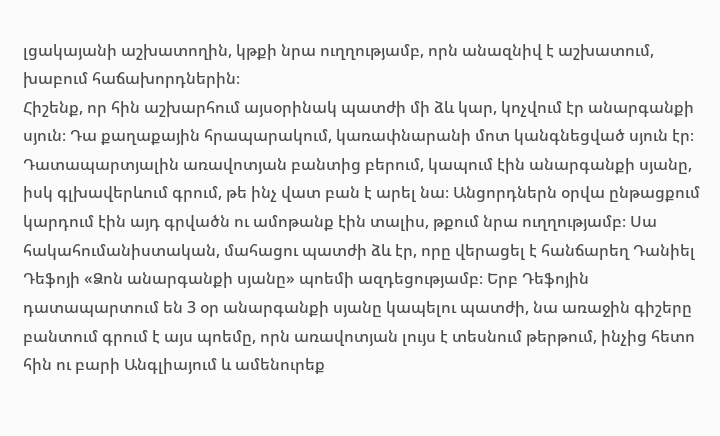լցակայանի աշխատողին, կթքի նրա ուղղությամբ, որն անազնիվ է աշխատում, խաբում հաճախորդներին։
Հիշենք, որ հին աշխարհում այսօրինակ պատժի մի ձև կար, կոչվում էր անարգանքի սյուն։ Դա քաղաքային հրապարակում, կառափնարանի մոտ կանգնեցված սյուն էր։ Դատապարտյալին առավոտյան բանտից բերում, կապում էին անարգանքի սյանը, իսկ գլխավերևում գրում, թե ինչ վատ բան է արել նա։ Անցորդներն օրվա ընթացքում կարդում էին այդ գրվածն ու ամոթանք էին տալիս, թքում նրա ուղղությամբ։ Սա հակահումանիստական, մահացու պատժի ձև էր, որը վերացել է հանճարեղ Դանիել Դեֆոյի «Ձոն անարգանքի սյանը» պոեմի ազդեցությամբ։ Երբ Դեֆոյին դատապարտում են 3 օր անարգանքի սյանը կապելու պատժի, նա առաջին գիշերը բանտում գրում է այս պոեմը, որն առավոտյան լույս է տեսնում թերթում, ինչից հետո հին ու բարի Անգլիայում և ամենուրեք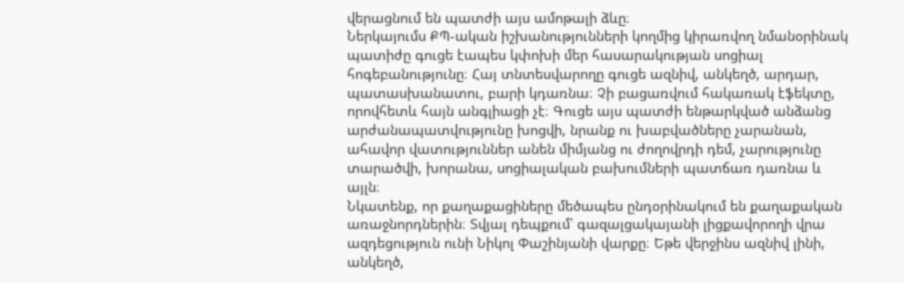վերացնում են պատժի այս ամոթալի ձևը։
Ներկայումս ՔՊ-ական իշխանությունների կողմից կիրառվող նմանօրինակ պատիժը գուցե էապես կփոխի մեր հասարակության սոցիալ հոգեբանությունը։ Հայ տնտեսվարողը գուցե ազնիվ, անկեղծ, արդար, պատասխանատու, բարի կդառնա։ Չի բացառվում հակառակ էֆեկտը, որովհետև հայն անգլիացի չէ։ Գուցե այս պատժի ենթարկված անձանց արժանապատվությունը խոցվի, նրանք ու խաբվածները չարանան, ահավոր վատություններ անեն միմյանց ու ժողովրդի դեմ, չարությունը տարածվի, խորանա, սոցիալական բախումների պատճառ դառնա և այլն։
Նկատենք, որ քաղաքացիները մեծապես ընդօրինակում են քաղաքական առաջնորդներին։ Տվյալ դեպքում՝ գազալցակայանի լիցքավորողի վրա ազդեցություն ունի Նիկոլ Փաշինյանի վարքը։ Եթե վերջինս ազնիվ լինի, անկեղծ,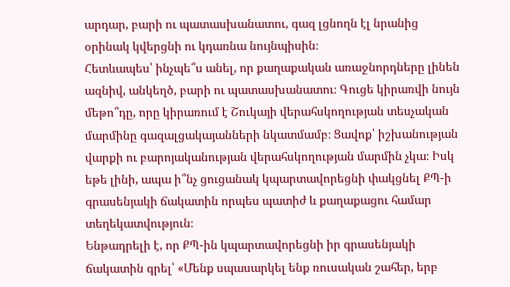արդար, բարի ու պատասխանատու, գազ լցնողն էլ նրանից օրինակ կվերցնի ու կդառնա նույնպիսին։
Հետևապես՝ ինչպե՞ս անել, որ քաղաքական առաջնորդները լինեն ազնիվ, անկեղծ, բարի ու պատասխանատու։ Գուցե կիրառվի նույն մեթո՞դը, որը կիրառում է Շուկայի վերահսկողության տեսչական մարմինը գազալցակայանների նկատմամբ։ Ցավոք՝ իշխանության վարքի ու բարոյականության վերահսկողության մարմին չկա։ Իսկ եթե լինի, ապա ի՞նչ ցուցանակ կպարտավորեցնի փակցնել ՔՊ-ի գրասենյակի ճակատին որպես պատիժ և քաղաքացու համար տեղեկատվություն։
Ենթադրելի է, որ ՔՊ-ին կպարտավորեցնի իր գրասենյակի ճակատին գրել՝ «Մենք սպասարկել ենք ռուսական շահեր, երբ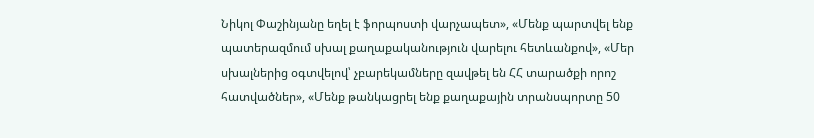Նիկոլ Փաշինյանը եղել է ֆորպոստի վարչապետ», «Մենք պարտվել ենք պատերազմում սխալ քաղաքականություն վարելու հետևանքով», «Մեր սխալներից օգտվելով՝ չբարեկամները զավթել են ՀՀ տարածքի որոշ հատվածներ», «Մենք թանկացրել ենք քաղաքային տրանսպորտը 50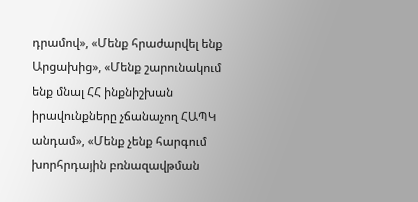դրամով», «Մենք հրաժարվել ենք Արցախից», «Մենք շարունակում ենք մնալ ՀՀ ինքնիշխան իրավունքները չճանաչող ՀԱՊԿ անդամ», «Մենք չենք հարգում խորհրդային բռնազավթման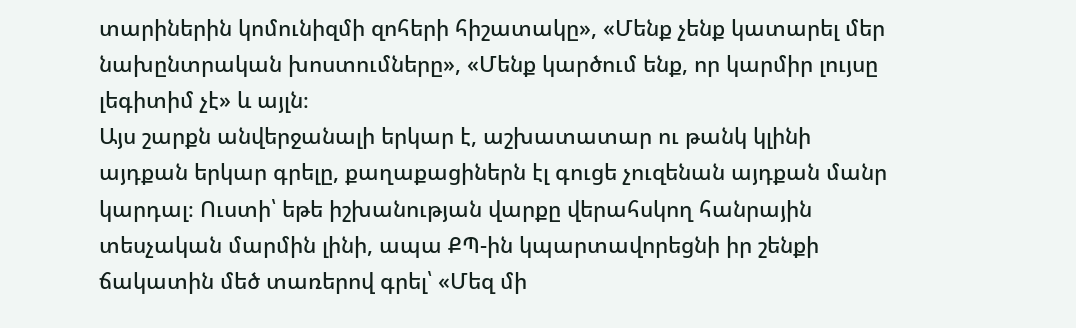տարիներին կոմունիզմի զոհերի հիշատակը», «Մենք չենք կատարել մեր նախընտրական խոստումները», «Մենք կարծում ենք, որ կարմիր լույսը լեգիտիմ չէ» և այլն։
Այս շարքն անվերջանալի երկար է, աշխատատար ու թանկ կլինի այդքան երկար գրելը, քաղաքացիներն էլ գուցե չուզենան այդքան մանր կարդալ։ Ուստի՝ եթե իշխանության վարքը վերահսկող հանրային տեսչական մարմին լինի, ապա ՔՊ-ին կպարտավորեցնի իր շենքի ճակատին մեծ տառերով գրել՝ «Մեզ մի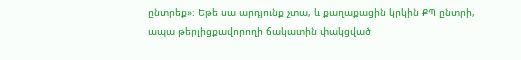ընտրեք»։ Եթե սա արդյունք չտա, և քաղաքացին կրկին ՔՊ ընտրի, ապա թերլիցքավորողի ճակատին փակցված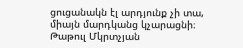ցուցանակն էլ արդյունք չի տա, միայն մարդկանց կչարացնի։
Թաթուլ Մկրտչյան